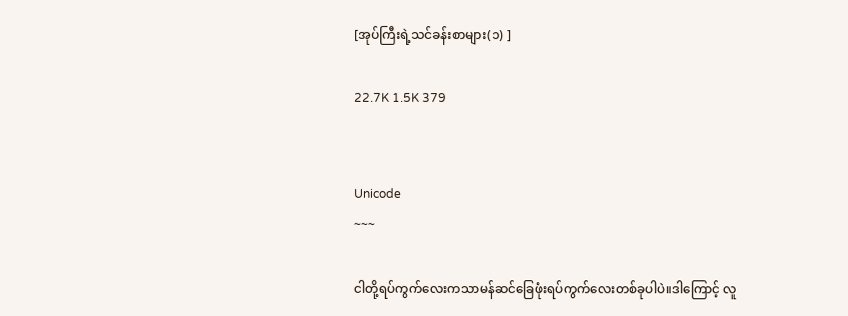[အုပ်ကြီးရဲ့သင်ခန်းစာများ(၁) ]

22.7K 1.5K 379


Unicode
~~~

ငါတို့ရပ်ကွက်လေးကသာမန်ဆင်ခြေဖုံးရပ်ကွက်လေးတစ်ခုပါပဲ။ဒါကြောင့် လူ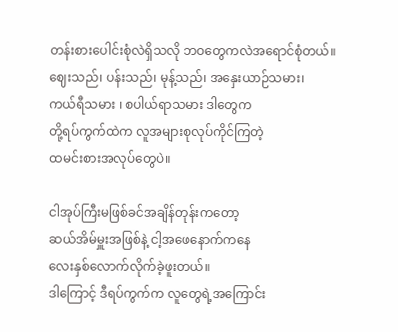တန်းစားပေါင်းစုံလဲရှိသလို ဘဝတွေကလဲအရောင်စုံတယ်။
ဈေးသည်၊ ပန်းသည်၊ မုန့်သည်၊ အနှေးယာဉ်သမား၊
ကယ်ရီသမား ၊ စပါယ်ရာသမား ဒါတွေက
တို့ရပ်ကွက်ထဲက လူအများစုလုပ်ကိုင်ကြတဲ့
ထမင်းစားအလုပ်တွေပဲ။

ငါအုပ်ကြီးမဖြစ်ခင်အချိန်တုန်းကတော့
ဆယ်အိမ်မှူးအဖြစ်နဲ့ ငါ့အဖေနောက်ကနေ
လေးနှစ်လောက်လိုက်ခဲ့ဖူးတယ်။
ဒါကြောင့် ဒီရပ်ကွက်က လူတွေရဲ့အကြောင်း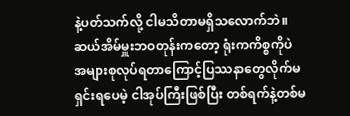နဲ့ပတ်သက်လို့ ငါမသိတာမရှိသလောက်ဘဲ။
ဆယ်အိမ်မှူးဘဝတုန်းကတော့ ရုံးကကိစ္စကိုပဲ
အများစုလုပ်ရတာကြောင့်ပြဿနာတွေလိုက်မရှင်းရပေမဲ့ ငါအုပ်ကြီးဖြစ်ပြီး တစ်ရက်နဲ့တစ်မ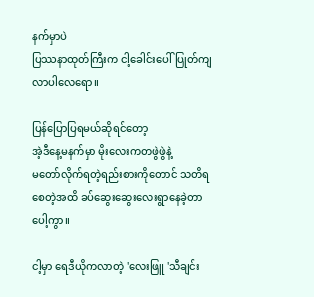နက်မှာပဲ
ပြဿနာထုတ်ကြီးက ငါ့ခေါင်းပေါ် ပြုတ်ကျလာပါလေရော။

ပြန်ပြောပြရမယ်ဆိုရင်တော့
အဲ့ဒီနေ့မနက်မှာ မိုးလေးကတဖွဲဖွဲနဲ့
မတော်လိုက်ရတဲ့ရည်းစားကိုတောင် သတိရစေတဲ့အထိ ခပ်ဆွေးဆွေးလေးရွာနေခဲ့တာပေါ့ကွာ။

ငါ့မှာ ရေဒီယိုကလာတဲ့ 'လေးဖြူ 'သီချင်း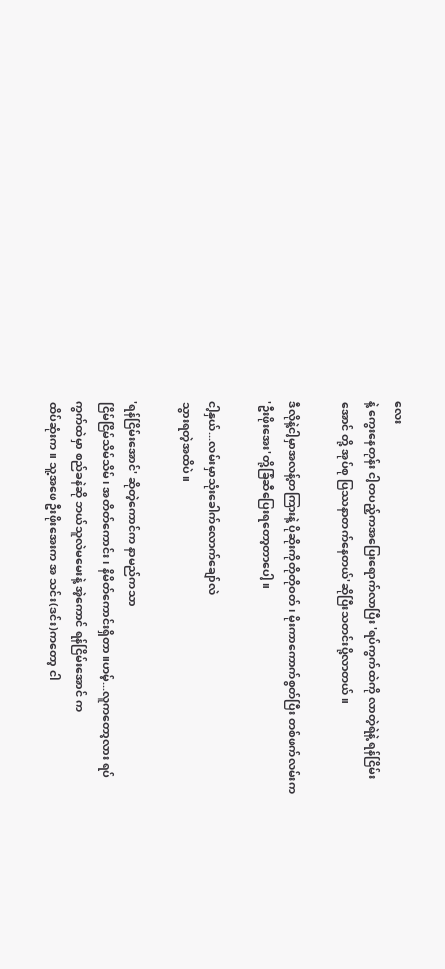လေး
နဲ့ ကွေးနေတုန်း ငါ့တပည့်ကအပြေးရောက်လာပြီး 'ရပ်ကွက်ထဲကို လာတဲ့ရဲနဲ့ ရန်ငြိမ်းအောင် တို့ အုပ်စု ပြဿနာတက်နေတယ်'ဆိုပြီးသတင်းပို့လာတယ်။

ဒီလိုနဲ့ငါ့မှာအလန့်တကြားနဲ့ ပိုဆိုးကိုတိုတိုဝတ်၊ မိုးကာကောက်စွတ်ပြီး တစ်ဖက်လမ်းက
'ဦးဖိုးအေး'တို့ခြံဆီပြေးရတော့တာပေါ့။

ငါ့နှယ်...လမ်းမှာသုံးခေါက်လောက်ချော်လဲ
သွားရတဲ့အထိပဲ။

'ရန်ငြိမ်းအောင်' ဆိုတဲ့ကောင်က နာမည်ကသာ
ငြိမ်ငြိမ်သိမ်သိမ်၊ အတိတ်ကောင်း၊ နိမိတ်ကောင်းရှိတာ။ဟမ့်...လူကတော့လား ရပ်ကွက်ထဲမှာ စည်ခနဲဆို ဘယ်သူလဲမမေးနဲ့ အဲ့ကောင် ရန်ငြိမ်းအောင် က
ထိပ်ဆုံးက။ သူ့အဖေ ဦးဖိုးအေးက အ သင်း(ဒင်း)ကတော့ ငါ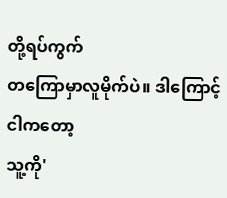တို့ရပ်ကွက်
တကြောမှာလူမိုက်ပဲ။ ဒါကြောင့် ငါကတော့
သူ့ကို'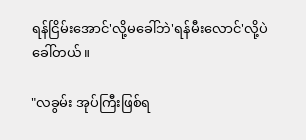ရန်ငြိမ်းအောင်'လို့မခေါ်ဘဲ'ရန်မီးလောင်'လို့ပဲ
ခေါ်တယ်။

"လခွမ်း အုပ်ကြီးဖြစ်ရ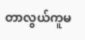တာလွယ်ကူမ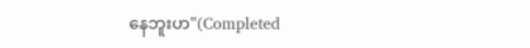နေဘူးဟ"(Completed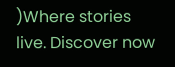)Where stories live. Discover now